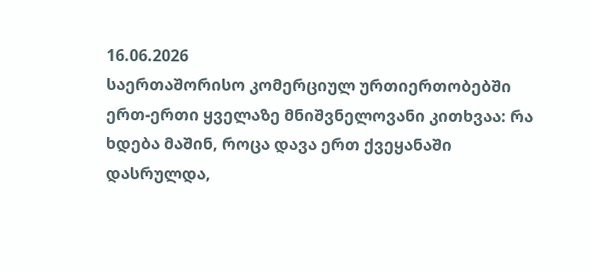16.06.2026
საერთაშორისო კომერციულ ურთიერთობებში ერთ-ერთი ყველაზე მნიშვნელოვანი კითხვაა: რა ხდება მაშინ, როცა დავა ერთ ქვეყანაში დასრულდა,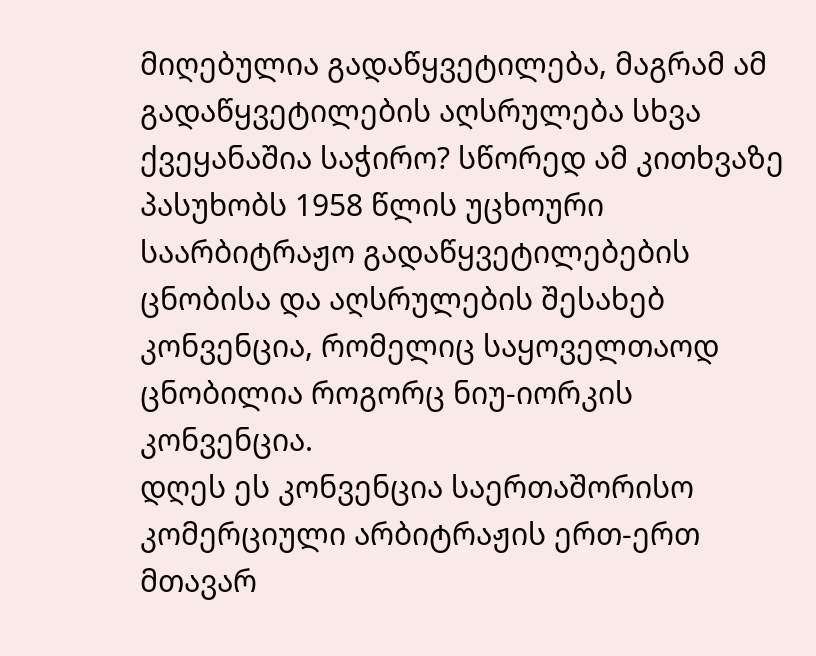მიღებულია გადაწყვეტილება, მაგრამ ამ გადაწყვეტილების აღსრულება სხვა ქვეყანაშია საჭირო? სწორედ ამ კითხვაზე პასუხობს 1958 წლის უცხოური საარბიტრაჟო გადაწყვეტილებების ცნობისა და აღსრულების შესახებ კონვენცია, რომელიც საყოველთაოდ ცნობილია როგორც ნიუ-იორკის კონვენცია.
დღეს ეს კონვენცია საერთაშორისო კომერციული არბიტრაჟის ერთ-ერთ მთავარ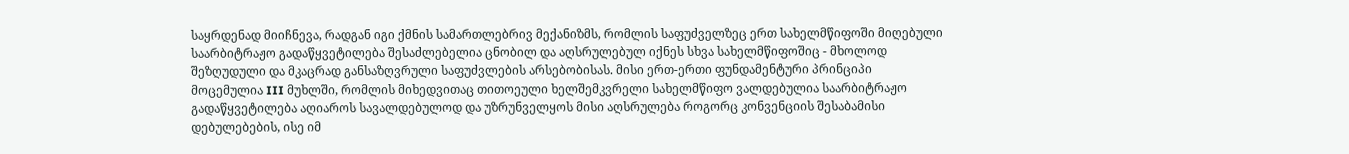საყრდენად მიიჩნევა, რადგან იგი ქმნის სამართლებრივ მექანიზმს, რომლის საფუძველზეც ერთ სახელმწიფოში მიღებული საარბიტრაჟო გადაწყვეტილება შესაძლებელია ცნობილ და აღსრულებულ იქნეს სხვა სახელმწიფოშიც - მხოლოდ შეზღუდული და მკაცრად განსაზღვრული საფუძვლების არსებობისას. მისი ერთ-ერთი ფუნდამენტური პრინციპი მოცემულია III მუხლში, რომლის მიხედვითაც თითოეული ხელშემკვრელი სახელმწიფო ვალდებულია საარბიტრაჟო გადაწყვეტილება აღიაროს სავალდებულოდ და უზრუნველყოს მისი აღსრულება როგორც კონვენციის შესაბამისი დებულებების, ისე იმ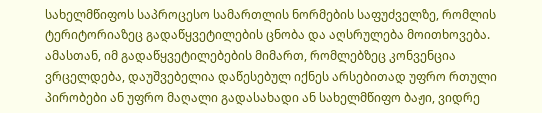სახელმწიფოს საპროცესო სამართლის ნორმების საფუძველზე, რომლის ტერიტორიაზეც გადაწყვეტილების ცნობა და აღსრულება მოითხოვება. ამასთან, იმ გადაწყვეტილებების მიმართ, რომლებზეც კონვენცია ვრცელდება, დაუშვებელია დაწესებულ იქნეს არსებითად უფრო რთული პირობები ან უფრო მაღალი გადასახადი ან სახელმწიფო ბაჟი, ვიდრე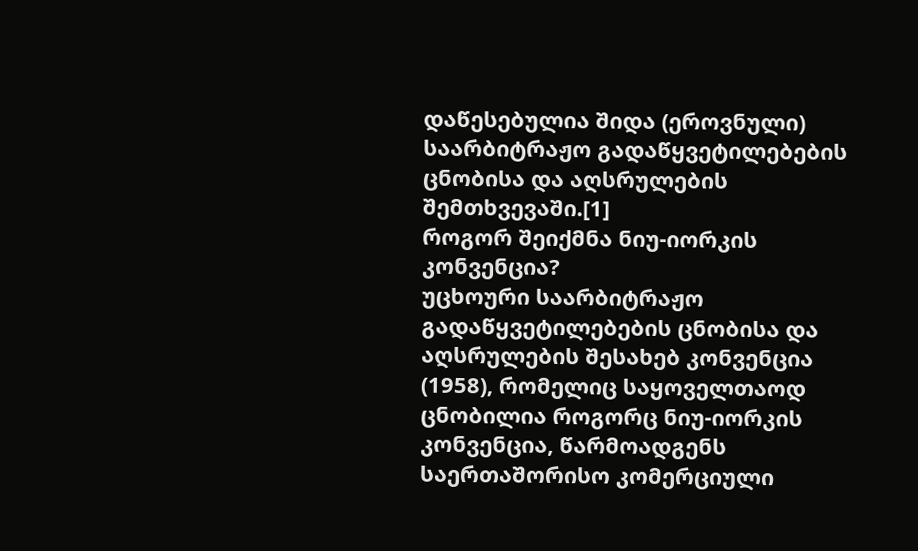დაწესებულია შიდა (ეროვნული) საარბიტრაჟო გადაწყვეტილებების ცნობისა და აღსრულების შემთხვევაში.[1]
როგორ შეიქმნა ნიუ-იორკის კონვენცია?
უცხოური საარბიტრაჟო გადაწყვეტილებების ცნობისა და აღსრულების შესახებ კონვენცია (1958), რომელიც საყოველთაოდ ცნობილია როგორც ნიუ-იორკის კონვენცია, წარმოადგენს საერთაშორისო კომერციული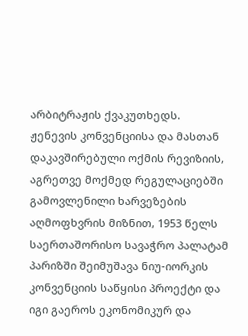არბიტრაჟის ქვაკუთხედს. ჟენევის კონვენციისა და მასთან დაკავშირებული ოქმის რევიზიის, აგრეთვე მოქმედ რეგულაციებში გამოვლენილი ხარვეზების აღმოფხვრის მიზნით, 1953 წელს საერთაშორისო სავაჭრო პალატამ პარიზში შეიმუშავა ნიუ-იორკის კონვენციის საწყისი პროექტი და იგი გაეროს ეკონომიკურ და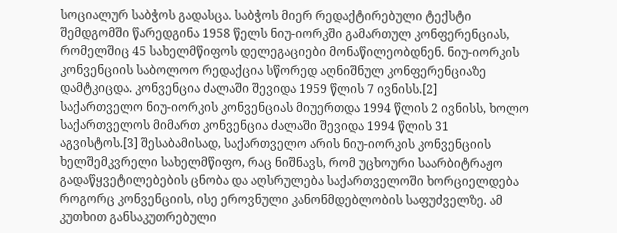სოციალურ საბჭოს გადასცა. საბჭოს მიერ რედაქტირებული ტექსტი შემდგომში წარედგინა 1958 წელს ნიუ-იორკში გამართულ კონფერენციას, რომელშიც 45 სახელმწიფოს დელეგაციები მონაწილეობდნენ. ნიუ-იორკის კონვენციის საბოლოო რედაქცია სწორედ აღნიშნულ კონფერენციაზე დამტკიცდა. კონვენცია ძალაში შევიდა 1959 წლის 7 ივნისს.[2]
საქართველო ნიუ-იორკის კონვენციას მიუერთდა 1994 წლის 2 ივნისს, ხოლო საქართველოს მიმართ კონვენცია ძალაში შევიდა 1994 წლის 31 აგვისტოს.[3] შესაბამისად, საქართველო არის ნიუ-იორკის კონვენციის ხელშემკვრელი სახელმწიფო, რაც ნიშნავს, რომ უცხოური საარბიტრაჟო გადაწყვეტილებების ცნობა და აღსრულება საქართველოში ხორციელდება როგორც კონვენციის, ისე ეროვნული კანონმდებლობის საფუძველზე. ამ კუთხით განსაკუთრებული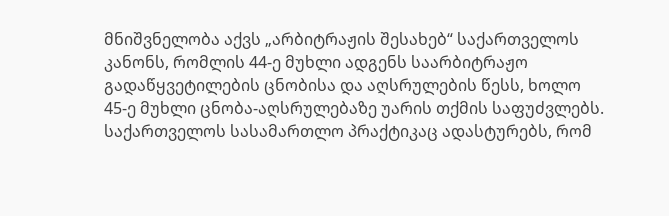მნიშვნელობა აქვს „არბიტრაჟის შესახებ“ საქართველოს კანონს, რომლის 44-ე მუხლი ადგენს საარბიტრაჟო გადაწყვეტილების ცნობისა და აღსრულების წესს, ხოლო 45-ე მუხლი ცნობა-აღსრულებაზე უარის თქმის საფუძვლებს. საქართველოს სასამართლო პრაქტიკაც ადასტურებს, რომ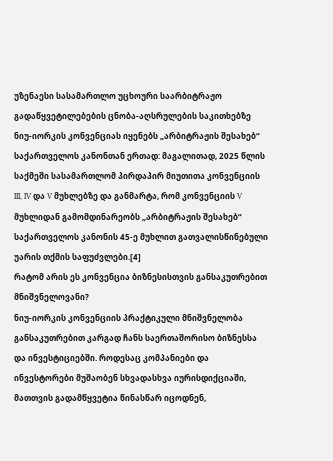უზენაესი სასამართლო უცხოური საარბიტრაჟო გადაწყვეტილებების ცნობა-აღსრულების საკითხებზე ნიუ-იორკის კონვენციას იყენებს „არბიტრაჟის შესახებ“ საქართველოს კანონთან ერთად: მაგალითად, 2025 წლის საქმეში სასამართლომ პირდაპირ მიუთითა კონვენციის III, IV და V მუხლებზე და განმარტა, რომ კონვენციის V მუხლიდან გამომდინარეობს „არბიტრაჟის შესახებ“ საქართველოს კანონის 45-ე მუხლით გათვალისწინებული უარის თქმის საფუძვლები.[4]
რატომ არის ეს კონვენცია ბიზნესისთვის განსაკუთრებით მნიშვნელოვანი?
ნიუ-იორკის კონვენციის პრაქტიკული მნიშვნელობა განსაკუთრებით კარგად ჩანს საერთაშორისო ბიზნესსა და ინვესტიციებში. როდესაც კომპანიები და ინვესტორები მუშაობენ სხვადასხვა იურისდიქციაში, მათთვის გადამწყვეტია წინასწარ იცოდნენ,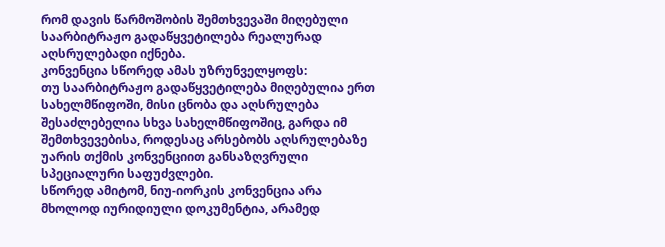რომ დავის წარმოშობის შემთხვევაში მიღებული საარბიტრაჟო გადაწყვეტილება რეალურად აღსრულებადი იქნება.
კონვენცია სწორედ ამას უზრუნველყოფს:
თუ საარბიტრაჟო გადაწყვეტილება მიღებულია ერთ სახელმწიფოში, მისი ცნობა და აღსრულება შესაძლებელია სხვა სახელმწიფოშიც, გარდა იმ შემთხვევებისა, როდესაც არსებობს აღსრულებაზე უარის თქმის კონვენციით განსაზღვრული სპეციალური საფუძვლები.
სწორედ ამიტომ, ნიუ-იორკის კონვენცია არა მხოლოდ იურიდიული დოკუმენტია, არამედ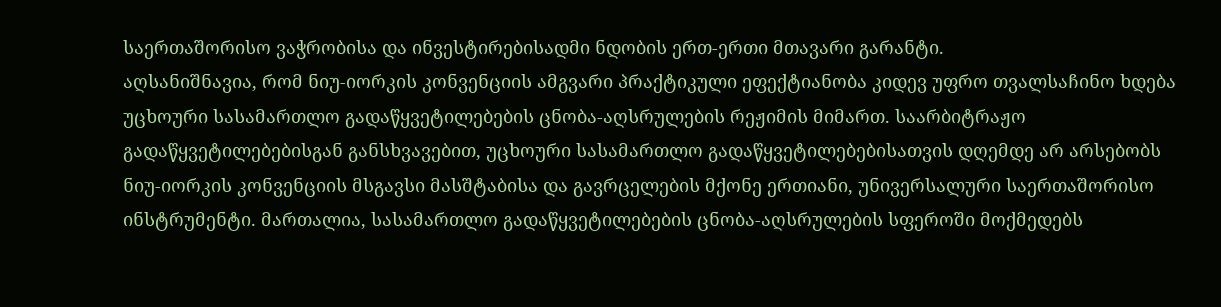საერთაშორისო ვაჭრობისა და ინვესტირებისადმი ნდობის ერთ-ერთი მთავარი გარანტი.
აღსანიშნავია, რომ ნიუ-იორკის კონვენციის ამგვარი პრაქტიკული ეფექტიანობა კიდევ უფრო თვალსაჩინო ხდება უცხოური სასამართლო გადაწყვეტილებების ცნობა-აღსრულების რეჟიმის მიმართ. საარბიტრაჟო გადაწყვეტილებებისგან განსხვავებით, უცხოური სასამართლო გადაწყვეტილებებისათვის დღემდე არ არსებობს ნიუ-იორკის კონვენციის მსგავსი მასშტაბისა და გავრცელების მქონე ერთიანი, უნივერსალური საერთაშორისო ინსტრუმენტი. მართალია, სასამართლო გადაწყვეტილებების ცნობა-აღსრულების სფეროში მოქმედებს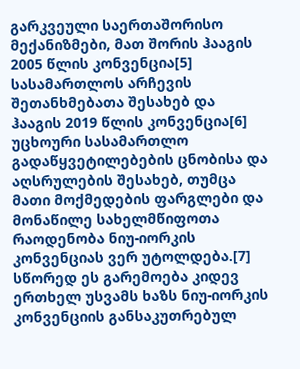გარკვეული საერთაშორისო მექანიზმები, მათ შორის ჰააგის 2005 წლის კონვენცია[5] სასამართლოს არჩევის შეთანხმებათა შესახებ და ჰააგის 2019 წლის კონვენცია[6] უცხოური სასამართლო გადაწყვეტილებების ცნობისა და აღსრულების შესახებ, თუმცა მათი მოქმედების ფარგლები და მონაწილე სახელმწიფოთა რაოდენობა ნიუ-იორკის კონვენციას ვერ უტოლდება.[7] სწორედ ეს გარემოება კიდევ ერთხელ უსვამს ხაზს ნიუ-იორკის კონვენციის განსაკუთრებულ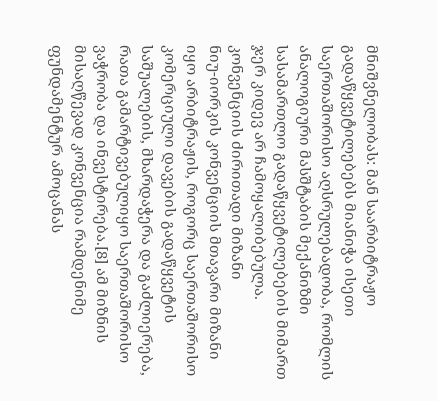მნიშვნელობას: მან საარბიტრაჟო გადაწყვეტილებებს მიანიჭა ისეთი საერთაშორისო აღსრულებადობა, რომლის ანალოგიური მასშტაბის მექანიზმი სასამართლო გადაწყვეტილებების მიმართ ჯერ კიდევ არ ჩამოყალიბებულა.
კონვენციის ძირითადი მიზანი
ნიუ-იორკის კონვენციის მთავარი მიზანი იყო არბიტრაჟის, როგორც საერთაშორისო კომერციული დავების გადაწყვეტის საშუალების, მხარდაჭერა და გაძლიერება, რათა გამარტივებულიყო საერთაშორისო ვაჭრობა და ინვესტირება.[8] ამ მიზნის მისაღწევად კონვენცია რამდენიმე ფუნდამენტურ ამოცანას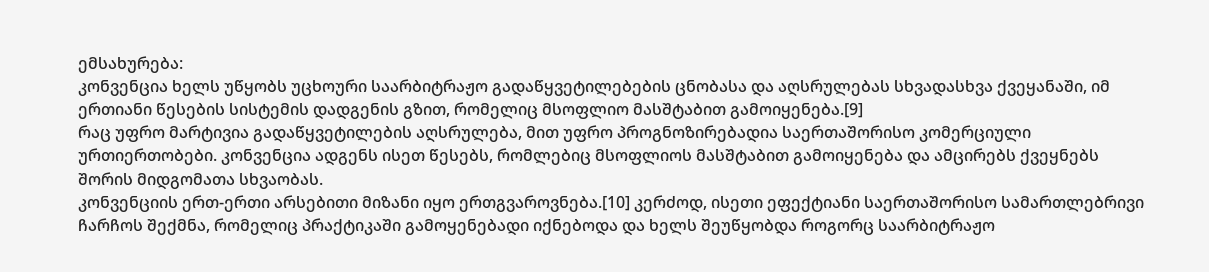ემსახურება:
კონვენცია ხელს უწყობს უცხოური საარბიტრაჟო გადაწყვეტილებების ცნობასა და აღსრულებას სხვადასხვა ქვეყანაში, იმ ერთიანი წესების სისტემის დადგენის გზით, რომელიც მსოფლიო მასშტაბით გამოიყენება.[9]
რაც უფრო მარტივია გადაწყვეტილების აღსრულება, მით უფრო პროგნოზირებადია საერთაშორისო კომერციული ურთიერთობები. კონვენცია ადგენს ისეთ წესებს, რომლებიც მსოფლიოს მასშტაბით გამოიყენება და ამცირებს ქვეყნებს შორის მიდგომათა სხვაობას.
კონვენციის ერთ-ერთი არსებითი მიზანი იყო ერთგვაროვნება.[10] კერძოდ, ისეთი ეფექტიანი საერთაშორისო სამართლებრივი ჩარჩოს შექმნა, რომელიც პრაქტიკაში გამოყენებადი იქნებოდა და ხელს შეუწყობდა როგორც საარბიტრაჟო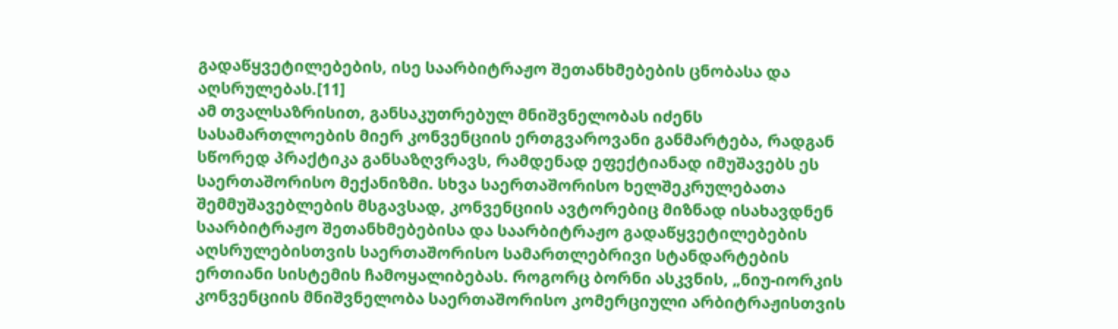გადაწყვეტილებების, ისე საარბიტრაჟო შეთანხმებების ცნობასა და აღსრულებას.[11]
ამ თვალსაზრისით, განსაკუთრებულ მნიშვნელობას იძენს სასამართლოების მიერ კონვენციის ერთგვაროვანი განმარტება, რადგან სწორედ პრაქტიკა განსაზღვრავს, რამდენად ეფექტიანად იმუშავებს ეს საერთაშორისო მექანიზმი. სხვა საერთაშორისო ხელშეკრულებათა შემმუშავებლების მსგავსად, კონვენციის ავტორებიც მიზნად ისახავდნენ საარბიტრაჟო შეთანხმებებისა და საარბიტრაჟო გადაწყვეტილებების აღსრულებისთვის საერთაშორისო სამართლებრივი სტანდარტების ერთიანი სისტემის ჩამოყალიბებას. როგორც ბორნი ასკვნის, „ნიუ-იორკის კონვენციის მნიშვნელობა საერთაშორისო კომერციული არბიტრაჟისთვის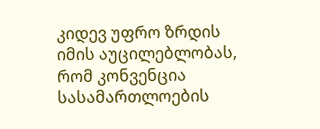კიდევ უფრო ზრდის იმის აუცილებლობას, რომ კონვენცია სასამართლოების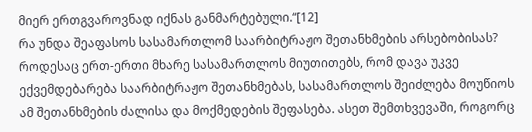მიერ ერთგვაროვნად იქნას განმარტებული.“[12]
რა უნდა შეაფასოს სასამართლომ საარბიტრაჟო შეთანხმების არსებობისას?
როდესაც ერთ-ერთი მხარე სასამართლოს მიუთითებს, რომ დავა უკვე ექვემდებარება საარბიტრაჟო შეთანხმებას, სასამართლოს შეიძლება მოუწიოს ამ შეთანხმების ძალისა და მოქმედების შეფასება. ასეთ შემთხვევაში, როგორც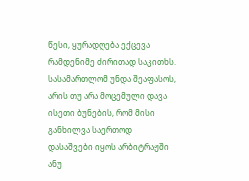წესი, ყურადღება ექცევა რამდენიმე ძირითად საკითხს.
სასამართლომ უნდა შეაფასოს, არის თუ არა მოცემული დავა ისეთი ბუნების, რომ მისი განხილვა საერთოდ დასაშვები იყოს არბიტრაჟში ანუ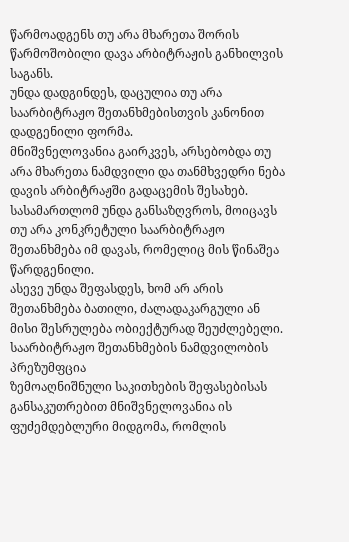წარმოადგენს თუ არა მხარეთა შორის წარმოშობილი დავა არბიტრაჟის განხილვის საგანს.
უნდა დადგინდეს, დაცულია თუ არა საარბიტრაჟო შეთანხმებისთვის კანონით დადგენილი ფორმა.
მნიშვნელოვანია გაირკვეს, არსებობდა თუ არა მხარეთა ნამდვილი და თანმხვედრი ნება დავის არბიტრაჟში გადაცემის შესახებ.
სასამართლომ უნდა განსაზღვროს, მოიცავს თუ არა კონკრეტული საარბიტრაჟო შეთანხმება იმ დავას, რომელიც მის წინაშეა წარდგენილი.
ასევე უნდა შეფასდეს, ხომ არ არის შეთანხმება ბათილი, ძალადაკარგული ან მისი შესრულება ობიექტურად შეუძლებელი.
საარბიტრაჟო შეთანხმების ნამდვილობის პრეზუმფცია
ზემოაღნიშნული საკითხების შეფასებისას განსაკუთრებით მნიშვნელოვანია ის ფუძემდებლური მიდგომა, რომლის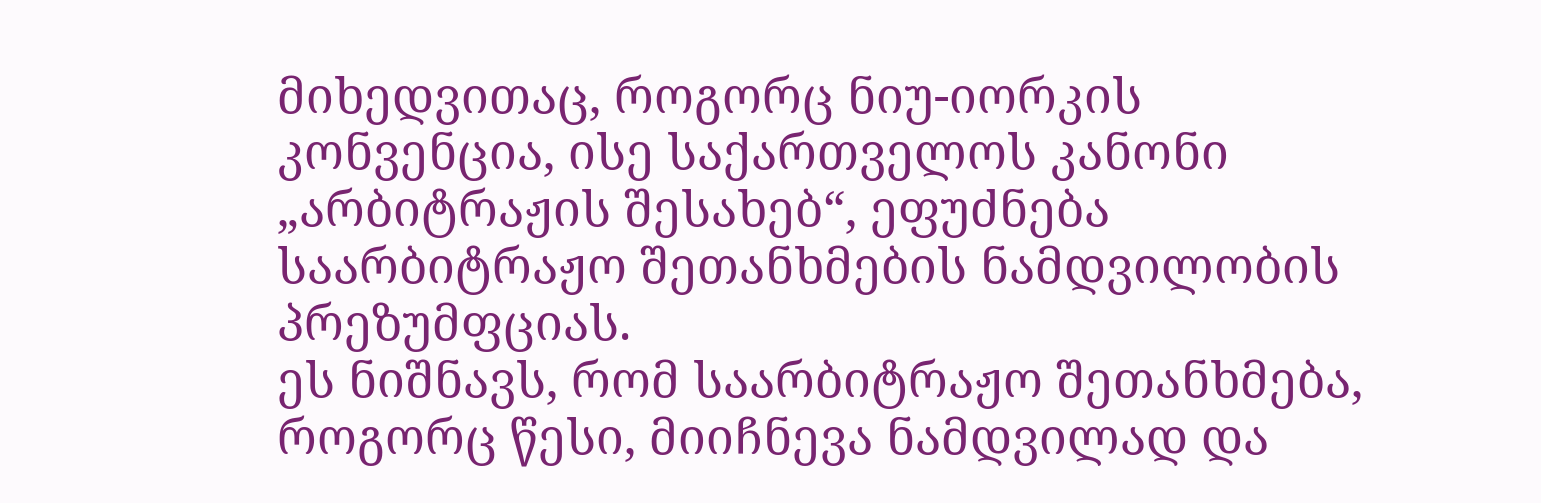მიხედვითაც, როგორც ნიუ-იორკის კონვენცია, ისე საქართველოს კანონი „არბიტრაჟის შესახებ“, ეფუძნება საარბიტრაჟო შეთანხმების ნამდვილობის პრეზუმფციას.
ეს ნიშნავს, რომ საარბიტრაჟო შეთანხმება, როგორც წესი, მიიჩნევა ნამდვილად და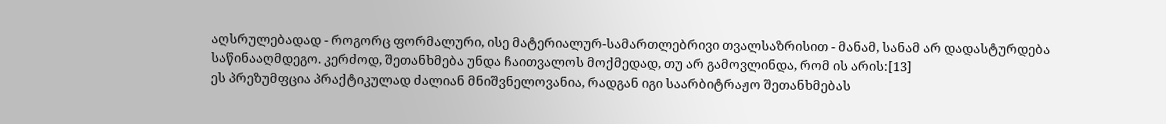აღსრულებადად - როგორც ფორმალური, ისე მატერიალურ-სამართლებრივი თვალსაზრისით - მანამ, სანამ არ დადასტურდება საწინააღმდეგო. კერძოდ, შეთანხმება უნდა ჩაითვალოს მოქმედად, თუ არ გამოვლინდა, რომ ის არის:[13]
ეს პრეზუმფცია პრაქტიკულად ძალიან მნიშვნელოვანია, რადგან იგი საარბიტრაჟო შეთანხმებას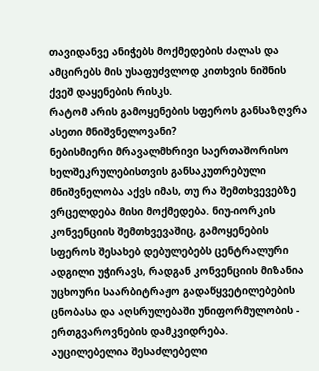თავიდანვე ანიჭებს მოქმედების ძალას და ამცირებს მის უსაფუძვლოდ კითხვის ნიშნის ქვეშ დაყენების რისკს.
რატომ არის გამოყენების სფეროს განსაზღვრა ასეთი მნიშვნელოვანი?
ნებისმიერი მრავალმხრივი საერთაშორისო ხელშეკრულებისთვის განსაკუთრებული მნიშვნელობა აქვს იმას, თუ რა შემთხვევებზე ვრცელდება მისი მოქმედება. ნიუ-იორკის კონვენციის შემთხვევაშიც, გამოყენების სფეროს შესახებ დებულებებს ცენტრალური ადგილი უჭირავს, რადგან კონვენციის მიზანია უცხოური საარბიტრაჟო გადაწყვეტილებების ცნობასა და აღსრულებაში უნიფორმულობის - ერთგვაროვნების დამკვიდრება.
აუცილებელია შესაძლებელი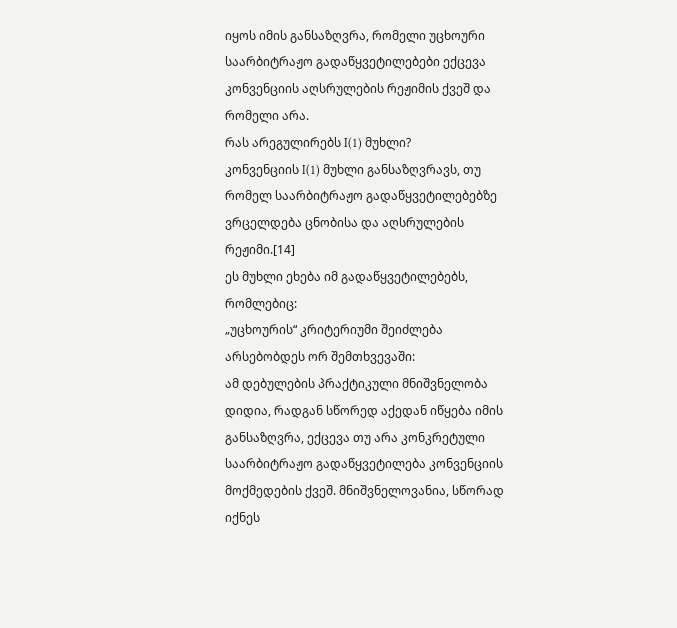იყოს იმის განსაზღვრა, რომელი უცხოური საარბიტრაჟო გადაწყვეტილებები ექცევა კონვენციის აღსრულების რეჟიმის ქვეშ და რომელი არა.
რას არეგულირებს I(1) მუხლი?
კონვენციის I(1) მუხლი განსაზღვრავს, თუ რომელ საარბიტრაჟო გადაწყვეტილებებზე ვრცელდება ცნობისა და აღსრულების რეჟიმი.[14]
ეს მუხლი ეხება იმ გადაწყვეტილებებს, რომლებიც:
„უცხოურის“ კრიტერიუმი შეიძლება არსებობდეს ორ შემთხვევაში:
ამ დებულების პრაქტიკული მნიშვნელობა დიდია, რადგან სწორედ აქედან იწყება იმის განსაზღვრა, ექცევა თუ არა კონკრეტული საარბიტრაჟო გადაწყვეტილება კონვენციის მოქმედების ქვეშ. მნიშვნელოვანია, სწორად იქნეს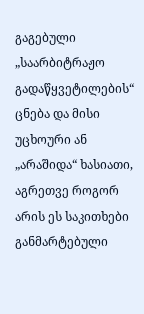გაგებული „საარბიტრაჟო გადაწყვეტილების“ ცნება და მისი უცხოური ან „არაშიდა“ ხასიათი, აგრეთვე როგორ არის ეს საკითხები განმარტებული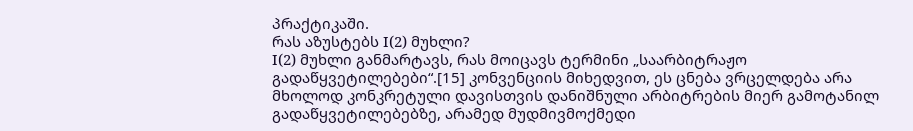პრაქტიკაში.
რას აზუსტებს I(2) მუხლი?
I(2) მუხლი განმარტავს, რას მოიცავს ტერმინი „საარბიტრაჟო გადაწყვეტილებები“.[15] კონვენციის მიხედვით, ეს ცნება ვრცელდება არა მხოლოდ კონკრეტული დავისთვის დანიშნული არბიტრების მიერ გამოტანილ გადაწყვეტილებებზე, არამედ მუდმივმოქმედი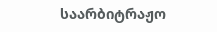საარბიტრაჟო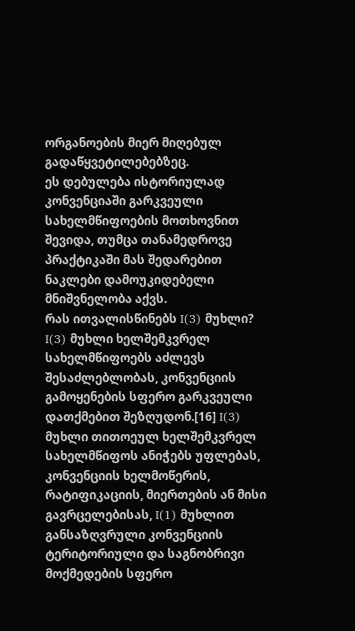ორგანოების მიერ მიღებულ გადაწყვეტილებებზეც.
ეს დებულება ისტორიულად კონვენციაში გარკვეული სახელმწიფოების მოთხოვნით შევიდა, თუმცა თანამედროვე პრაქტიკაში მას შედარებით ნაკლები დამოუკიდებელი მნიშვნელობა აქვს.
რას ითვალისწინებს I(3) მუხლი?
I(3) მუხლი ხელშემკვრელ სახელმწიფოებს აძლევს შესაძლებლობას, კონვენციის გამოყენების სფერო გარკვეული დათქმებით შეზღუდონ.[16] I(3) მუხლი თითოეულ ხელშემკვრელ სახელმწიფოს ანიჭებს უფლებას, კონვენციის ხელმოწერის, რატიფიკაციის, მიერთების ან მისი გავრცელებისას, I(1) მუხლით განსაზღვრული კონვენციის ტერიტორიული და საგნობრივი მოქმედების სფერო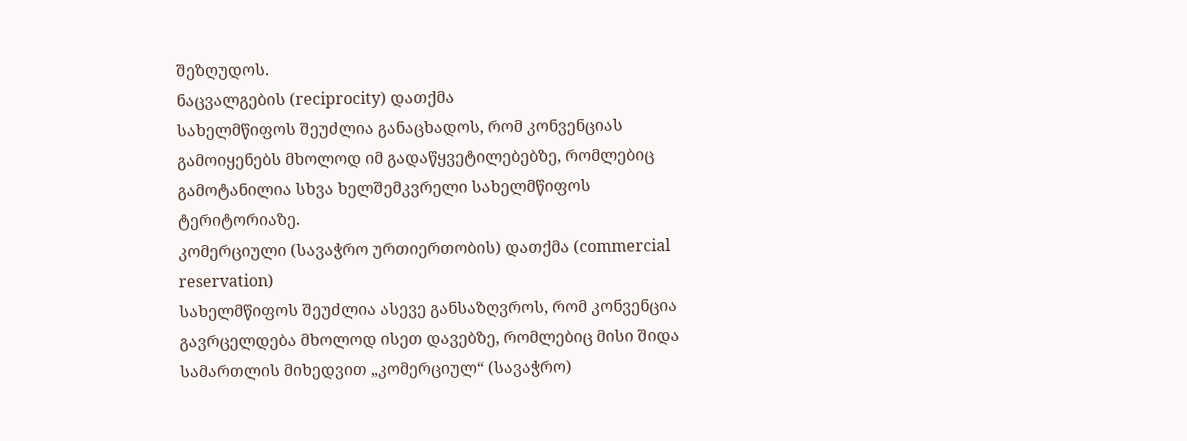შეზღუდოს.
ნაცვალგების (reciprocity) დათქმა
სახელმწიფოს შეუძლია განაცხადოს, რომ კონვენციას გამოიყენებს მხოლოდ იმ გადაწყვეტილებებზე, რომლებიც გამოტანილია სხვა ხელშემკვრელი სახელმწიფოს ტერიტორიაზე.
კომერციული (სავაჭრო ურთიერთობის) დათქმა (commercial reservation)
სახელმწიფოს შეუძლია ასევე განსაზღვროს, რომ კონვენცია გავრცელდება მხოლოდ ისეთ დავებზე, რომლებიც მისი შიდა სამართლის მიხედვით „კომერციულ“ (სავაჭრო)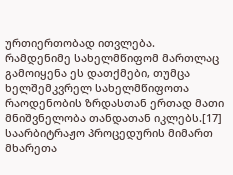ურთიერთობად ითვლება.
რამდენიმე სახელმწიფომ მართლაც გამოიყენა ეს დათქმები, თუმცა ხელშემკვრელ სახელმწიფოთა რაოდენობის ზრდასთან ერთად მათი მნიშვნელობა თანდათან იკლებს.[17]
საარბიტრაჟო პროცედურის მიმართ მხარეთა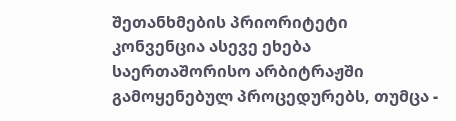შეთანხმების პრიორიტეტი
კონვენცია ასევე ეხება საერთაშორისო არბიტრაჟში გამოყენებულ პროცედურებს, თუმცა -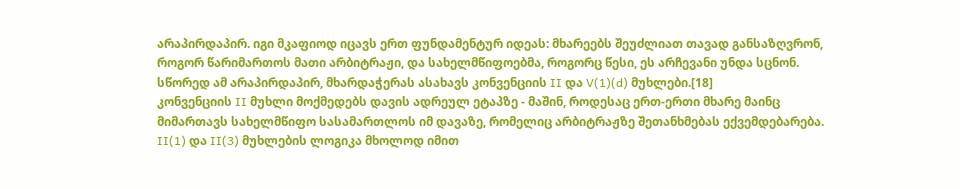არაპირდაპირ. იგი მკაფიოდ იცავს ერთ ფუნდამენტურ იდეას: მხარეებს შეუძლიათ თავად განსაზღვრონ, როგორ წარიმართოს მათი არბიტრაჟი, და სახელმწიფოებმა, როგორც წესი, ეს არჩევანი უნდა სცნონ. სწორედ ამ არაპირდაპირ, მხარდაჭერას ასახავს კონვენციის II და V(1)(d) მუხლები.[18]
კონვენციის II მუხლი მოქმედებს დავის ადრეულ ეტაპზე - მაშინ, როდესაც ერთ-ერთი მხარე მაინც მიმართავს სახელმწიფო სასამართლოს იმ დავაზე, რომელიც არბიტრაჟზე შეთანხმებას ექვემდებარება. II(1) და II(3) მუხლების ლოგიკა მხოლოდ იმით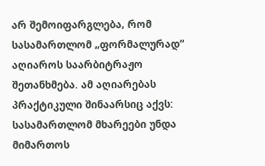არ შემოიფარგლება, რომ სასამართლომ „ფორმალურად“ აღიაროს საარბიტრაჟო შეთანხმება. ამ აღიარებას პრაქტიკული შინაარსიც აქვს: სასამართლომ მხარეები უნდა მიმართოს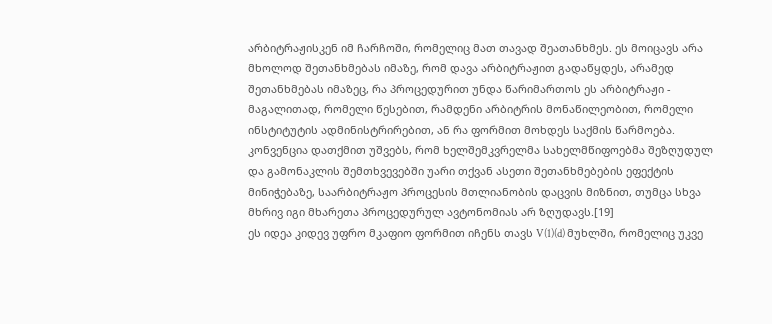არბიტრაჟისკენ იმ ჩარჩოში, რომელიც მათ თავად შეათანხმეს. ეს მოიცავს არა მხოლოდ შეთანხმებას იმაზე, რომ დავა არბიტრაჟით გადაწყდეს, არამედ შეთანხმებას იმაზეც, რა პროცედურით უნდა წარიმართოს ეს არბიტრაჟი - მაგალითად, რომელი წესებით, რამდენი არბიტრის მონაწილეობით, რომელი ინსტიტუტის ადმინისტრირებით, ან რა ფორმით მოხდეს საქმის წარმოება.
კონვენცია დათქმით უშვებს, რომ ხელშემკვრელმა სახელმწიფოებმა შეზღუდულ და გამონაკლის შემთხვევებში უარი თქვან ასეთი შეთანხმებების ეფექტის მინიჭებაზე, საარბიტრაჟო პროცესის მთლიანობის დაცვის მიზნით, თუმცა სხვა მხრივ იგი მხარეთა პროცედურულ ავტონომიას არ ზღუდავს.[19]
ეს იდეა კიდევ უფრო მკაფიო ფორმით იჩენს თავს V(1)(d) მუხლში, რომელიც უკვე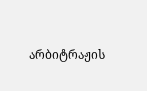არბიტრაჟის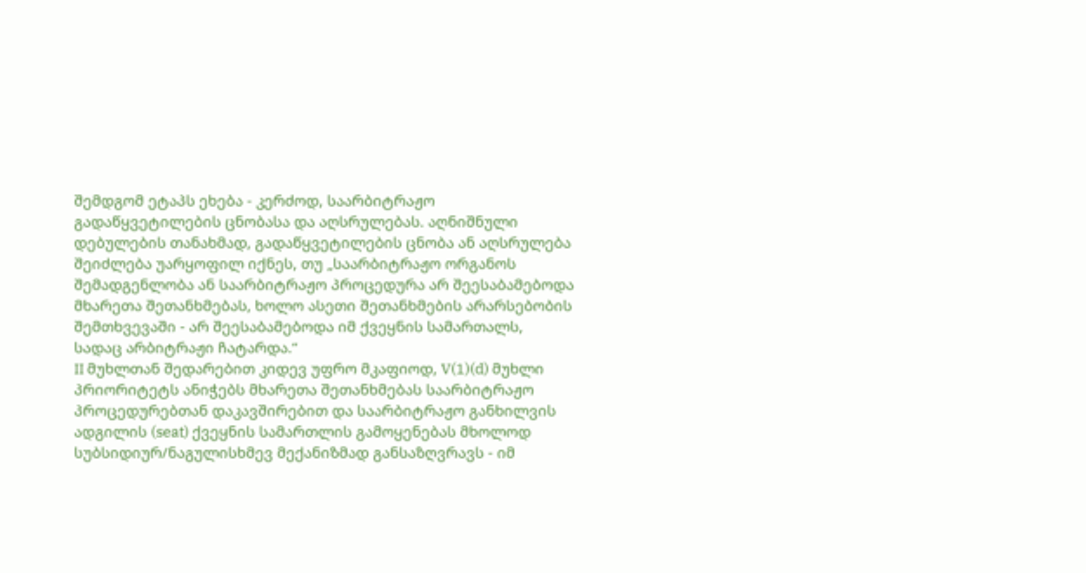შემდგომ ეტაპს ეხება - კერძოდ, საარბიტრაჟო გადაწყვეტილების ცნობასა და აღსრულებას. აღნიშნული დებულების თანახმად, გადაწყვეტილების ცნობა ან აღსრულება შეიძლება უარყოფილ იქნეს, თუ „საარბიტრაჟო ორგანოს შემადგენლობა ან საარბიტრაჟო პროცედურა არ შეესაბამებოდა მხარეთა შეთანხმებას, ხოლო ასეთი შეთანხმების არარსებობის შემთხვევაში - არ შეესაბამებოდა იმ ქვეყნის სამართალს, სადაც არბიტრაჟი ჩატარდა.“
II მუხლთან შედარებით კიდევ უფრო მკაფიოდ, V(1)(d) მუხლი პრიორიტეტს ანიჭებს მხარეთა შეთანხმებას საარბიტრაჟო პროცედურებთან დაკავშირებით და საარბიტრაჟო განხილვის ადგილის (seat) ქვეყნის სამართლის გამოყენებას მხოლოდ სუბსიდიურ/ნაგულისხმევ მექანიზმად განსაზღვრავს - იმ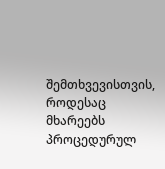შემთხვევისთვის, როდესაც მხარეებს პროცედურულ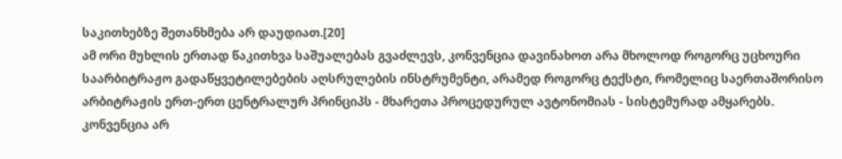საკითხებზე შეთანხმება არ დაუდიათ.[20]
ამ ორი მუხლის ერთად წაკითხვა საშუალებას გვაძლევს, კონვენცია დავინახოთ არა მხოლოდ როგორც უცხოური საარბიტრაჟო გადაწყვეტილებების აღსრულების ინსტრუმენტი, არამედ როგორც ტექსტი, რომელიც საერთაშორისო არბიტრაჟის ერთ-ერთ ცენტრალურ პრინციპს - მხარეთა პროცედურულ ავტონომიას - სისტემურად ამყარებს. კონვენცია არ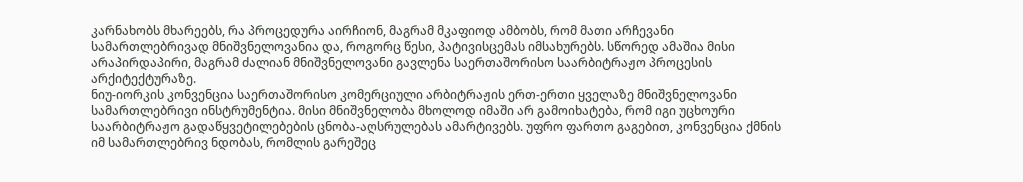კარნახობს მხარეებს, რა პროცედურა აირჩიონ, მაგრამ მკაფიოდ ამბობს, რომ მათი არჩევანი სამართლებრივად მნიშვნელოვანია და, როგორც წესი, პატივისცემას იმსახურებს. სწორედ ამაშია მისი არაპირდაპირი, მაგრამ ძალიან მნიშვნელოვანი გავლენა საერთაშორისო საარბიტრაჟო პროცესის არქიტექტურაზე.
ნიუ-იორკის კონვენცია საერთაშორისო კომერციული არბიტრაჟის ერთ-ერთი ყველაზე მნიშვნელოვანი სამართლებრივი ინსტრუმენტია. მისი მნიშვნელობა მხოლოდ იმაში არ გამოიხატება, რომ იგი უცხოური საარბიტრაჟო გადაწყვეტილებების ცნობა-აღსრულებას ამარტივებს. უფრო ფართო გაგებით, კონვენცია ქმნის იმ სამართლებრივ ნდობას, რომლის გარეშეც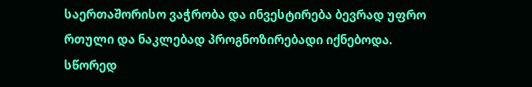საერთაშორისო ვაჭრობა და ინვესტირება ბევრად უფრო რთული და ნაკლებად პროგნოზირებადი იქნებოდა.
სწორედ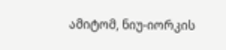ამიტომ, ნიუ-იორკის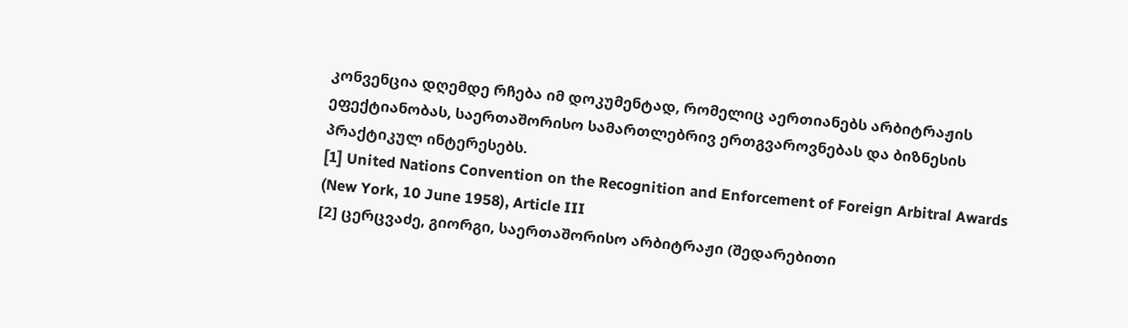კონვენცია დღემდე რჩება იმ დოკუმენტად, რომელიც აერთიანებს არბიტრაჟის ეფექტიანობას, საერთაშორისო სამართლებრივ ერთგვაროვნებას და ბიზნესის პრაქტიკულ ინტერესებს.
[1] United Nations Convention on the Recognition and Enforcement of Foreign Arbitral Awards (New York, 10 June 1958), Article III
[2] ცერცვაძე, გიორგი, საერთაშორისო არბიტრაჟი (შედარებითი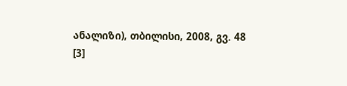ანალიზი), თბილისი, 2008, გვ. 48
[3]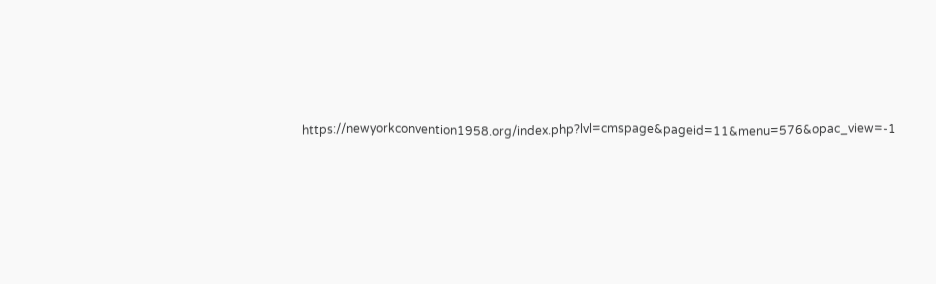https://newyorkconvention1958.org/index.php?lvl=cmspage&pageid=11&menu=576&opac_view=-1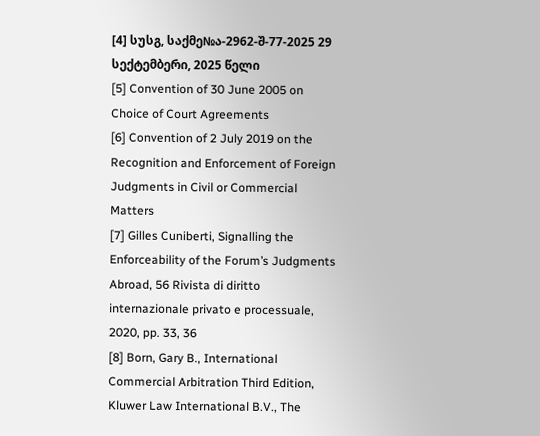[4] სუსგ, საქმე№ა-2962-შ-77-2025 29 სექტემბერი, 2025 წელი
[5] Convention of 30 June 2005 on Choice of Court Agreements
[6] Convention of 2 July 2019 on the Recognition and Enforcement of Foreign Judgments in Civil or Commercial Matters
[7] Gilles Cuniberti, Signalling the Enforceability of the Forum’s Judgments Abroad, 56 Rivista di diritto internazionale privato e processuale, 2020, pp. 33, 36
[8] Born, Gary B., International Commercial Arbitration Third Edition, Kluwer Law International B.V., The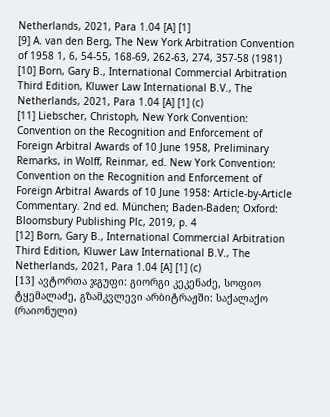Netherlands, 2021, Para 1.04 [A] [1]
[9] A. van den Berg, The New York Arbitration Convention of 1958 1, 6, 54-55, 168-69, 262-63, 274, 357-58 (1981)
[10] Born, Gary B., International Commercial Arbitration Third Edition, Kluwer Law International B.V., The Netherlands, 2021, Para 1.04 [A] [1] (c)
[11] Liebscher, Christoph, New York Convention: Convention on the Recognition and Enforcement of Foreign Arbitral Awards of 10 June 1958, Preliminary Remarks, in Wolff, Reinmar, ed. New York Convention: Convention on the Recognition and Enforcement of Foreign Arbitral Awards of 10 June 1958: Article-by-Article Commentary. 2nd ed. München; Baden-Baden; Oxford: Bloomsbury Publishing Plc, 2019, p. 4
[12] Born, Gary B., International Commercial Arbitration Third Edition, Kluwer Law International B.V., The Netherlands, 2021, Para 1.04 [A] [1] (c)
[13] ავტორთა ჯგუფი: გიორგი კეკენაძე, სოფიო ტყემალაძე, გზამკვლევი არბიტრაჟში: საქალაქო (რაიონული)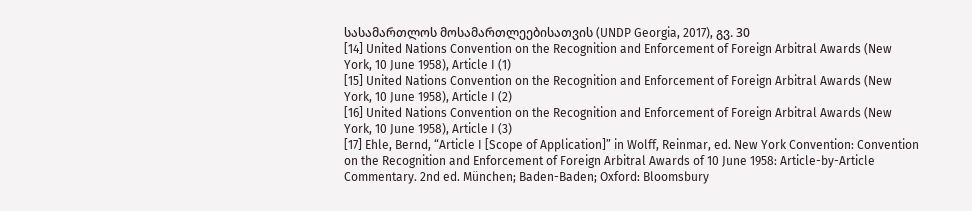სასამართლოს მოსამართლეებისათვის (UNDP Georgia, 2017), გვ. 30
[14] United Nations Convention on the Recognition and Enforcement of Foreign Arbitral Awards (New York, 10 June 1958), Article I (1)
[15] United Nations Convention on the Recognition and Enforcement of Foreign Arbitral Awards (New York, 10 June 1958), Article I (2)
[16] United Nations Convention on the Recognition and Enforcement of Foreign Arbitral Awards (New York, 10 June 1958), Article I (3)
[17] Ehle, Bernd, “Article I [Scope of Application]” in Wolff, Reinmar, ed. New York Convention: Convention on the Recognition and Enforcement of Foreign Arbitral Awards of 10 June 1958: Article-by-Article Commentary. 2nd ed. München; Baden-Baden; Oxford: Bloomsbury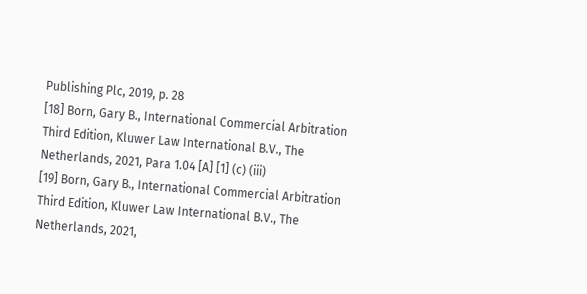Publishing Plc, 2019, p. 28
[18] Born, Gary B., International Commercial Arbitration Third Edition, Kluwer Law International B.V., The Netherlands, 2021, Para 1.04 [A] [1] (c) (iii)
[19] Born, Gary B., International Commercial Arbitration Third Edition, Kluwer Law International B.V., The Netherlands, 2021,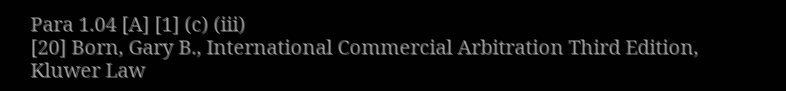Para 1.04 [A] [1] (c) (iii)
[20] Born, Gary B., International Commercial Arbitration Third Edition, Kluwer Law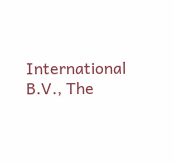International B.V., The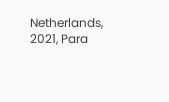Netherlands, 2021, Para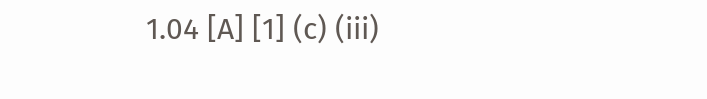1.04 [A] [1] (c) (iii)